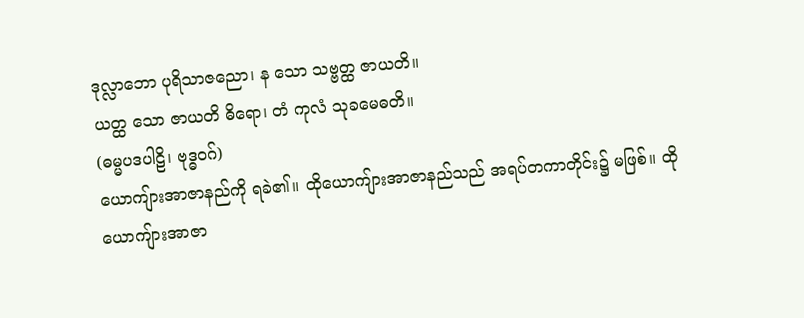ဒုလ္လာဘော ပုရိသာဇညော၊ န သော သဗ္ဗတ္ထ ဇာယတိ။
ယတ္ထ သော ဇာယတိ ဓိရော၊ တံ ကုလံ သုခမေဓတိ။
(ဓမ္မပဒပါဠိ၊ ဗုဒ္ဓဝဂ်)
ယောကျ်ားအာဇာနည်ကို ရခဲ၏။ ထိုယောကျ်ားအာဇာနည်သည် အရပ်တကာတိုင်း၌ မဖြစ်။ ထိုယောကျ်ားအာဇာ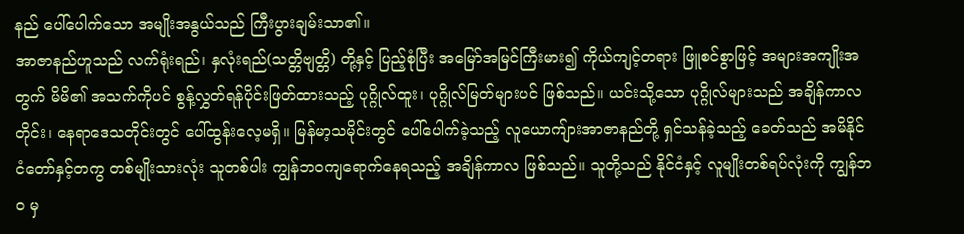နည် ပေါ်ပေါက်သော အမျိုးအနွယ်သည် ကြီးပွားချမ်းသာ၏။
အာဇာနည်ဟူသည် လက်ရုံးရည်၊ နှလုံးရည်(သတ္တိဗျတ္တိ) တို့နှင့် ပြည့်စုံပြီး အမြော်အမြင်ကြီးမား၍ ကိုယ်ကျင့်တရား ဖြူစင်စွာဖြင့် အများအကျိုးအတွက် မိမိ၏ အသက်ကိုပင် စွန့်လွှတ်ရန်ပိုင်းဖြတ်ထားသည့် ပုဂ္ဂိုလ်ထူး၊ ပုဂ္ဂိုလ်မြတ်များပင် ဖြစ်သည်။ ယင်းသို့သော ပုဂ္ဂိုလ်များသည် အချိန်ကာလတိုင်း၊ နေရာဒေသတိုင်းတွင် ပေါ်ထွန်းလေ့မရှိ။ မြန်မာ့သမိုင်းတွင် ပေါ်ပေါက်ခဲ့သည့် လူယောကျ်ားအာဇာနည်တို့ ရှင်သန်ခဲ့သည့် ခေတ်သည် အမိနိုင်ငံတော်နှင့်တကွ တစ်မျိုးသားလုံး သူတစ်ပါး ကျွန်ဘဝကျရောက်နေရသည့် အချိန်ကာလ ဖြစ်သည်။ သူတို့သည် နိုင်ငံနှင့် လူမျိုးတစ်ရပ်လုံးကို ကျွန်ဘဝ မှ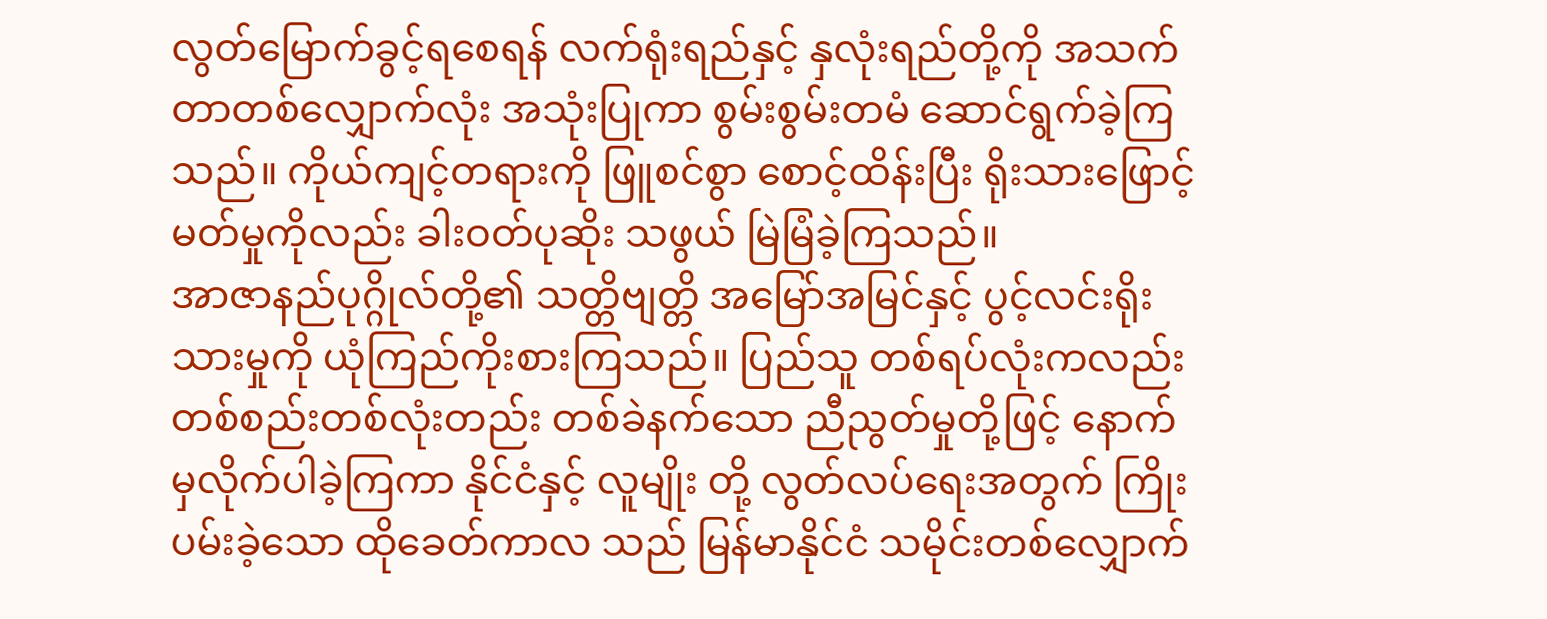လွတ်မြောက်ခွင့်ရစေရန် လက်ရုံးရည်နှင့် နှလုံးရည်တို့ကို အသက်တာတစ်လျှောက်လုံး အသုံးပြုကာ စွမ်းစွမ်းတမံ ဆောင်ရွက်ခဲ့ကြသည်။ ကိုယ်ကျင့်တရားကို ဖြူစင်စွာ စောင့်ထိန်းပြီး ရိုးသားဖြောင့်မတ်မှုကိုလည်း ခါးဝတ်ပုဆိုး သဖွယ် မြဲမြံခဲ့ကြသည်။
အာဇာနည်ပုဂ္ဂိုလ်တို့၏ သတ္တိဗျတ္တိ အမြော်အမြင်နှင့် ပွင့်လင်းရိုးသားမှုကို ယုံကြည်ကိုးစားကြသည်။ ပြည်သူ တစ်ရပ်လုံးကလည်း တစ်စည်းတစ်လုံးတည်း တစ်ခဲနက်သော ညီညွတ်မှုတို့ဖြင့် နောက်မှလိုက်ပါခဲ့ကြကာ နိုင်ငံနှင့် လူမျိုး တို့ လွတ်လပ်ရေးအတွက် ကြိုးပမ်းခဲ့သော ထိုခေတ်ကာလ သည် မြန်မာနိုင်ငံ သမိုင်းတစ်လျှောက်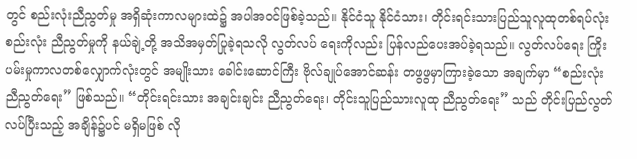တွင် စည်းလုံးညီညွတ်မှု အရှိဆုံးကာလများထဲ၌ အပါအဝင်ဖြစ်ခဲ့သည်။ နိုင်ငံသူ နိုင်ငံသား၊ တိုင်းရင်းသားပြည်သူလူထုတစ်ရပ်လုံး စည်းလုံး ညီညွတ်မှုကို နယ်ချဲ့တို့ အသိအမှတ်ပြုခဲ့ရသလို လွတ်လပ် ရေးကိုလည်း ပြန်လည်ပေးအပ်ခဲ့ရသည်။ လွတ်လပ်ရေး ကြိုးပမ်းမှုကာလတစ်လျှောက်လုံးတွင် အမျိုးသား ခေါင်းဆောင်ကြီး ဗိုလ်ချုပ်အောင်ဆန်း တဖွဖွမှာကြားခဲ့သော အချက်မှာ “စည်းလုံးညီညွတ်ရေး” ဖြစ်သည်။ “တိုင်းရင်းသား အချင်းချင်း ညီညွတ်ရေး၊ တိုင်းသူပြည်သားလူထု ညီညွတ်ရေး” သည် တိုင်းပြည်လွတ်လပ်ပြီးသည့် အချိန်၌ပင် မရှိမဖြစ် လို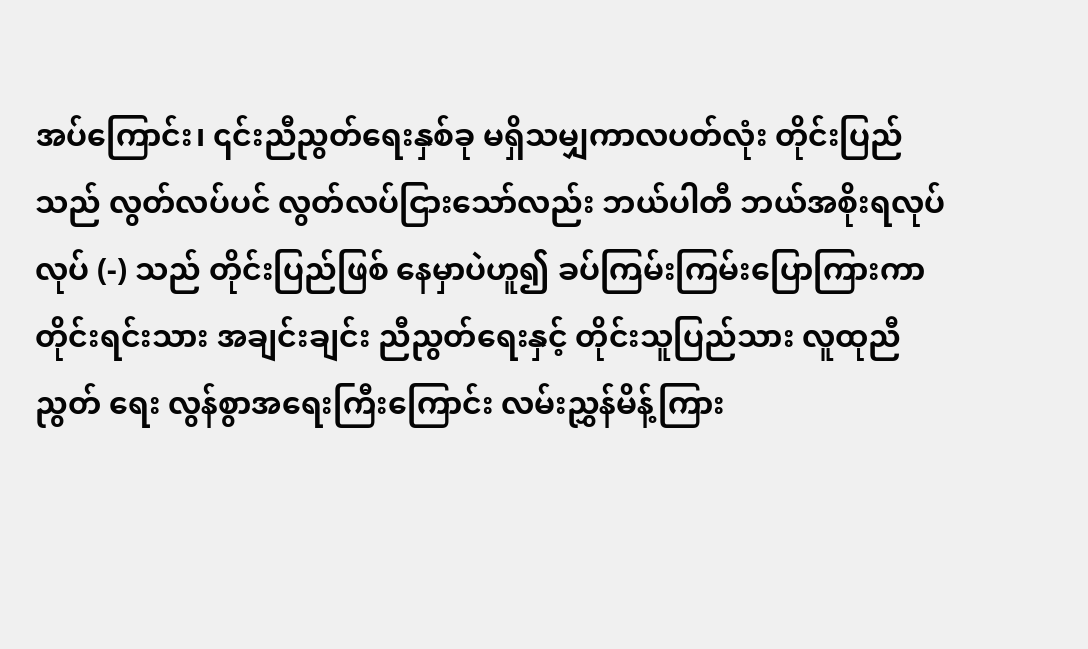အပ်ကြောင်း၊ ၎င်းညီညွတ်ရေးနှစ်ခု မရှိသမျှကာလပတ်လုံး တိုင်းပြည်သည် လွတ်လပ်ပင် လွတ်လပ်ငြားသော်လည်း ဘယ်ပါတီ ဘယ်အစိုးရလုပ်လုပ် (-) သည် တိုင်းပြည်ဖြစ် နေမှာပဲဟူ၍ ခပ်ကြမ်းကြမ်းပြောကြားကာ တိုင်းရင်းသား အချင်းချင်း ညီညွတ်ရေးနှင့် တိုင်းသူပြည်သား လူထုညီညွတ် ရေး လွန်စွာအရေးကြီးကြောင်း လမ်းညွှန်မိန့်ကြား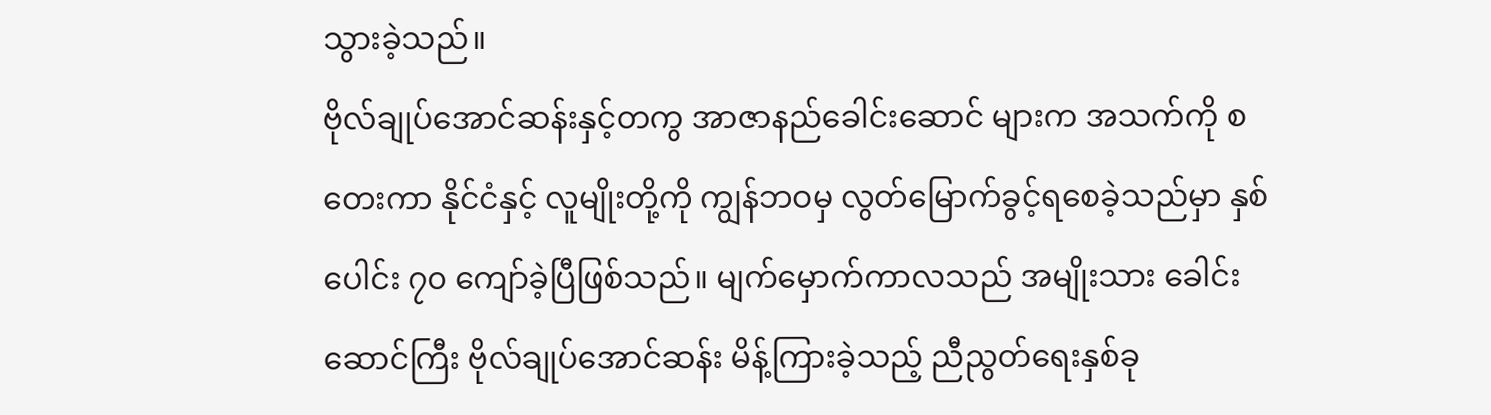သွားခဲ့သည်။
ဗိုလ်ချုပ်အောင်ဆန်းနှင့်တကွ အာဇာနည်ခေါင်းဆောင် များက အသက်ကို စတေးကာ နိုင်ငံနှင့် လူမျိုးတို့ကို ကျွန်ဘဝမှ လွတ်မြောက်ခွင့်ရစေခဲ့သည်မှာ နှစ်ပေါင်း ၇၀ ကျော်ခဲ့ပြီဖြစ်သည်။ မျက်မှောက်ကာလသည် အမျိုးသား ခေါင်းဆောင်ကြီး ဗိုလ်ချုပ်အောင်ဆန်း မိန့်ကြားခဲ့သည့် ညီညွတ်ရေးနှစ်ခု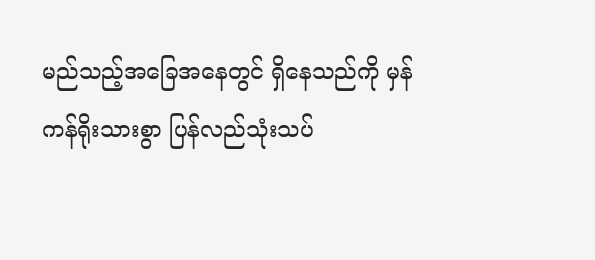မည်သည့်အခြေအနေတွင် ရှိနေသည်ကို မှန်ကန်ရိုးသားစွာ ပြန်လည်သုံးသပ်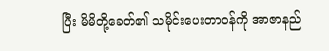ပြီး မိမိတို့ခေတ်၏ သမိုင်းပေးတာဝန်ကို အာဇာနည်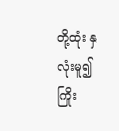တို့ထုံး နှလုံးမူ၍ ကြိုး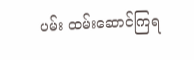ပမ်း ထမ်းဆောင်ကြရ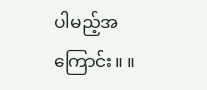ပါမည့်အကြောင်း။ ။